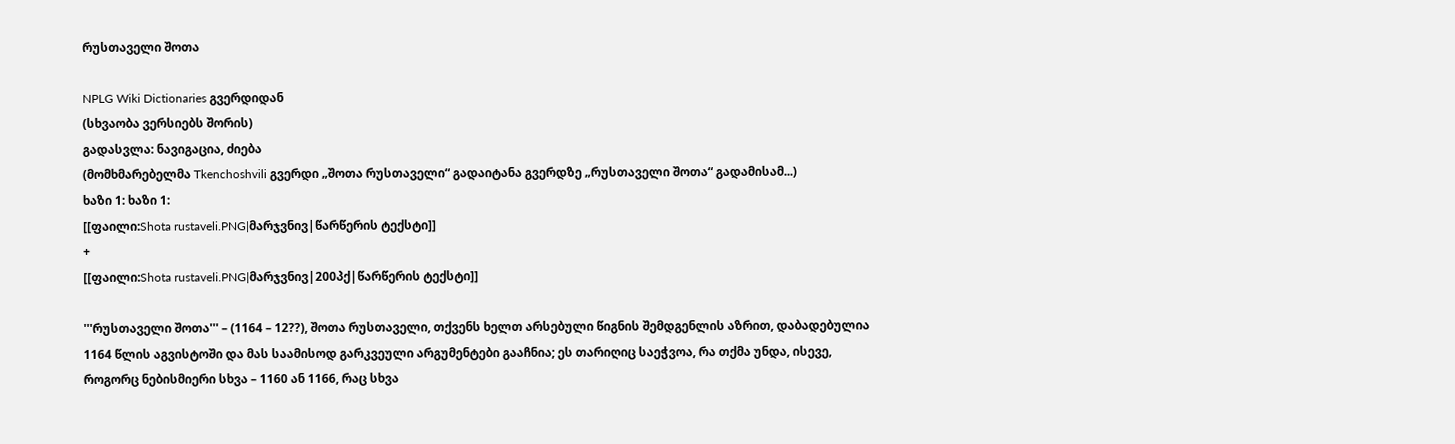რუსთაველი შოთა

NPLG Wiki Dictionaries გვერდიდან
(სხვაობა ვერსიებს შორის)
გადასვლა: ნავიგაცია, ძიება
(მომხმარებელმა Tkenchoshvili გვერდი „შოთა რუსთაველი“ გადაიტანა გვერდზე „რუსთაველი შოთა“ გადამისამ...)
ხაზი 1: ხაზი 1:
[[ფაილი:Shota rustaveli.PNG|მარჯვნივ|წარწერის ტექსტი]]
+
[[ფაილი:Shota rustaveli.PNG|მარჯვნივ|200პქ|წარწერის ტექსტი]]

'''რუსთაველი შოთა''' – (1164 – 12??), შოთა რუსთაველი, თქვენს ხელთ არსებული წიგნის შემდგენლის აზრით, დაბადებულია 1164 წლის აგვისტოში და მას საამისოდ გარკვეული არგუმენტები გააჩნია; ეს თარიღიც საეჭვოა, რა თქმა უნდა, ისევე, როგორც ნებისმიერი სხვა – 1160 ან 1166, რაც სხვა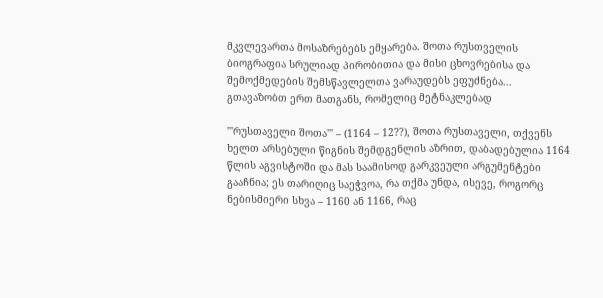მკვლევართა მოსაზრებებს ემყარება. შოთა რუსთველის ბიოგრაფია სრულიად პირობითია და მისი ცხოვრებისა და შემოქმედების შემსწავლელთა ვარაუდებს ეფუძნება... გთავაზობთ ერთ მათგანს, რომელიც მეტნაკლებად

'''რუსთაველი შოთა''' – (1164 – 12??), შოთა რუსთაველი, თქვენს ხელთ არსებული წიგნის შემდგენლის აზრით, დაბადებულია 1164 წლის აგვისტოში და მას საამისოდ გარკვეული არგუმენტები გააჩნია; ეს თარიღიც საეჭვოა, რა თქმა უნდა, ისევე, როგორც ნებისმიერი სხვა – 1160 ან 1166, რაც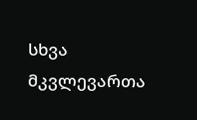სხვა მკვლევართა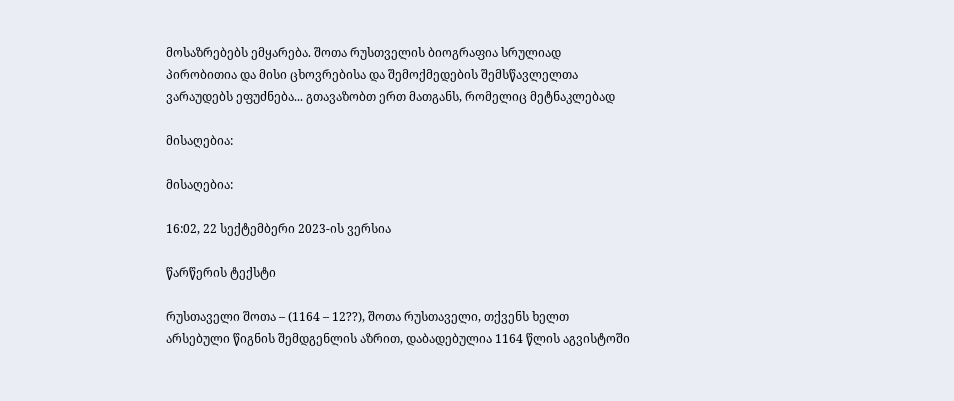მოსაზრებებს ემყარება. შოთა რუსთველის ბიოგრაფია სრულიად პირობითია და მისი ცხოვრებისა და შემოქმედების შემსწავლელთა ვარაუდებს ეფუძნება... გთავაზობთ ერთ მათგანს, რომელიც მეტნაკლებად

მისაღებია:

მისაღებია:

16:02, 22 სექტემბერი 2023-ის ვერსია

წარწერის ტექსტი

რუსთაველი შოთა – (1164 – 12??), შოთა რუსთაველი, თქვენს ხელთ არსებული წიგნის შემდგენლის აზრით, დაბადებულია 1164 წლის აგვისტოში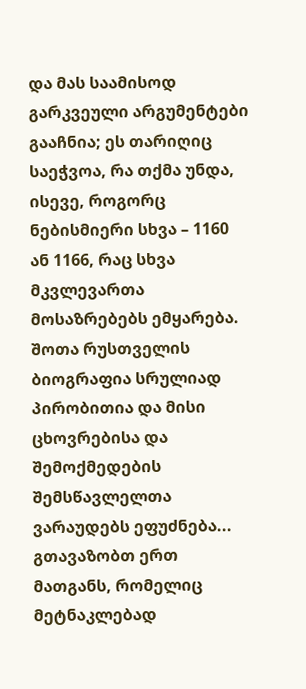და მას საამისოდ გარკვეული არგუმენტები გააჩნია; ეს თარიღიც საეჭვოა, რა თქმა უნდა, ისევე, როგორც ნებისმიერი სხვა – 1160 ან 1166, რაც სხვა მკვლევართა მოსაზრებებს ემყარება. შოთა რუსთველის ბიოგრაფია სრულიად პირობითია და მისი ცხოვრებისა და შემოქმედების შემსწავლელთა ვარაუდებს ეფუძნება... გთავაზობთ ერთ მათგანს, რომელიც მეტნაკლებად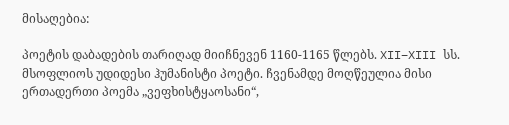მისაღებია:

პოეტის დაბადების თარიღად მიიჩნევენ 1160-1165 წლებს. XII–XIII სს. მსოფლიოს უდიდესი ჰუმანისტი პოეტი. ჩვენამდე მოღწეულია მისი ერთადერთი პოემა „ვეფხისტყაოსანი“,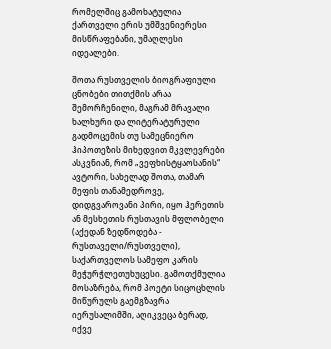რომელშიც გამოხატულია ქართველი ერის უმშვენიერესი მისწრაფებანი, უმაღლესი იდეალები.

შოთა რუსთველის ბიოგრაფიული ცნობები თითქმის არაა შემორჩენილი, მაგრამ მრავალი ხალხური და ლიტერატურული გადმოცემის თუ სამეცნიერო ჰიპოთეზის მიხედვით მკვლევრები ასკვნიან, რომ „ვეფხისტყაოსანის“ ავტორი, სახელად შოთა, თამარ მეფის თანამედროვე, დიდგვაროვანი პირი, იყო ჰერეთის ან მესხეთის რუსთავის მფლობელი (აქედან ზედწოდება - რუსთაველი/რუსთველი), საქართველოს სამეფო კარის მეჭურჭლეთუხუცესი. გამოთქმულია მოსაზრება, რომ პოეტი სიცოცხლის მიწურულს გაემგზავრა იერუსალიმში, აღიკვეცა ბერად, იქვე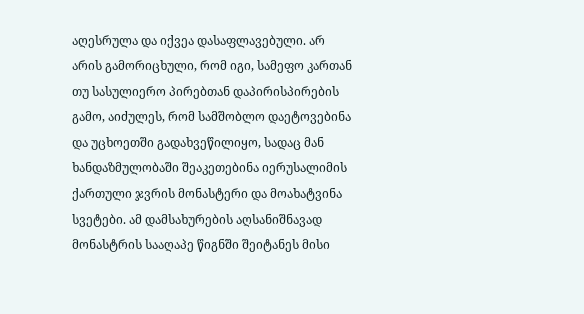აღესრულა და იქვეა დასაფლავებული. არ არის გამორიცხული, რომ იგი, სამეფო კართან თუ სასულიერო პირებთან დაპირისპირების გამო, აიძულეს, რომ სამშობლო დაეტოვებინა და უცხოეთში გადახვეწილიყო, სადაც მან ხანდაზმულობაში შეაკეთებინა იერუსალიმის ქართული ჯვრის მონასტერი და მოახატვინა სვეტები. ამ დამსახურების აღსანიშნავად მონასტრის სააღაპე წიგნში შეიტანეს მისი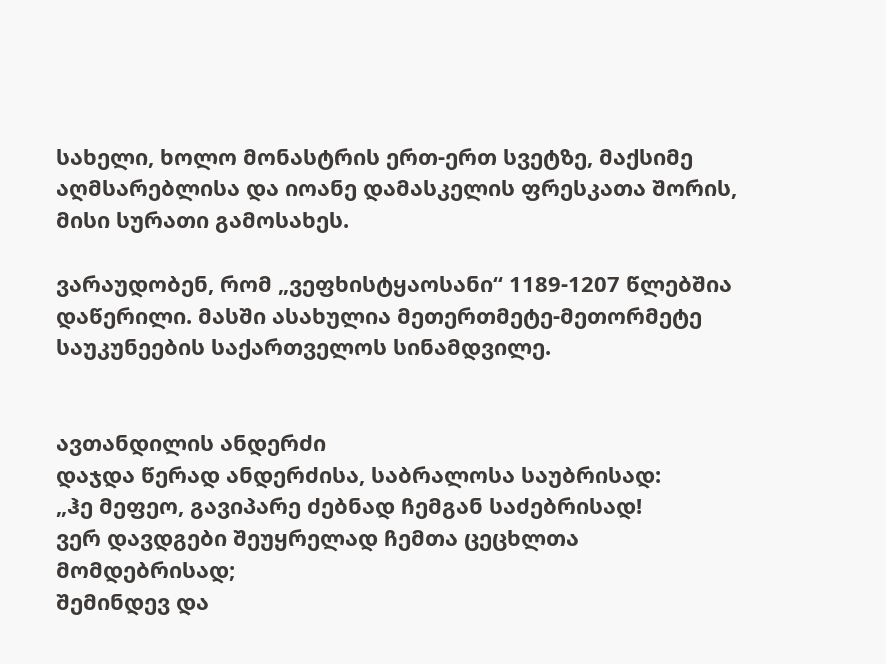სახელი, ხოლო მონასტრის ერთ-ერთ სვეტზე, მაქსიმე აღმსარებლისა და იოანე დამასკელის ფრესკათა შორის, მისი სურათი გამოსახეს.

ვარაუდობენ, რომ „ვეფხისტყაოსანი“ 1189-1207 წლებშია დაწერილი. მასში ასახულია მეთერთმეტე-მეთორმეტე საუკუნეების საქართველოს სინამდვილე.


ავთანდილის ანდერძი
დაჯდა წერად ანდერძისა, საბრალოსა საუბრისად:
„ჰე მეფეო, გავიპარე ძებნად ჩემგან საძებრისად!
ვერ დავდგები შეუყრელად ჩემთა ცეცხლთა მომდებრისად;
შემინდევ და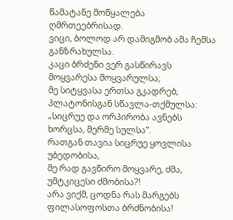წამატანე მოწყალება ღმრთეებრისად.
ვიცი, ბოლოდ არ დამიგმობ ამა ჩემსა განზრახულსა.
კაცი ბრძენი ვერ გასწირავს მოყვარესა მოყვარულსა;
მე სიტყვასა ერთსა გკადრებ, პლატონისგან სწავლა-თქმულსა:
„სიცრუე და ორპირობა ავნებს ხორცსა, მერმე სულსა“.
რათგან თავია სიცრუე ყოვლისა უბედობისა,
მე რად გავწირო მოყვარე, ძმა, უმტკიცესი ძმობისა?!
არა ვიქმ, ცოდნა რას მარგებს ფილასოფოსთა ბრძნობისა!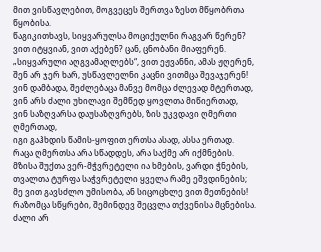მით ვისწავლებით, მოგვეცეს შერთვა ზესთ მწყობრთა წყობისა.
წაგიკითხავს, სიყვარულსა მოციქულნი რაგვარ წერენ?
ვით იტყვიან, ვით აქებენ? ცან, ცნობანი მიაფერენ.
„სიყვარული აღგვამაღლებს“, ვით ეჟვანნი, ამას ჟღერენ,
შენ არ ჯერ ხარ, უსწავლელნი კაცნი ვითმცა შევაჯერენ!
ვინ დამბადა, შეძლებაცა მანვე მომცა ძლევად მტერთად,
ვინ არს ძალი უხილავი შემწედ ყოვლთა მიწიერთად,
ვინ საზღვარსა დაუსაზღვრებს, ზის უკვდავი ღმერთი ღმერთად,
იგი გაჰხდის წამის-ყოფით ერთსა ასად, ასსა ერთად.
რაცა ღმერთსა არა სწადდეს, არა საქმე არ იქმნების.
მზისა შუქთა ვერ-მჭვრეტელი ია ხმების, ვარდი ჭნების,
თვალთა ტურფა საჭვრეტელი ყველა რამე ეშვდინების;
მე ვით გავსძლო უმისობა, ან სიცოცხლე ვით მეთნების!
რაზომცა სწყრები, შემინდევ შეცვლა თქვენისა მცნებისა.
ძალი არ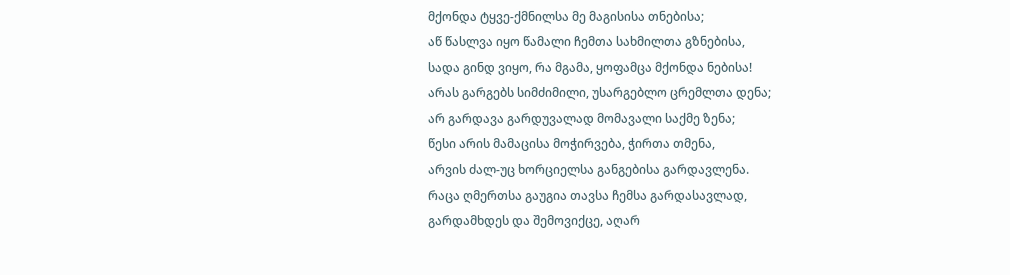მქონდა ტყვე-ქმნილსა მე მაგისისა თნებისა;
აწ წასლვა იყო წამალი ჩემთა სახმილთა გზნებისა,
სადა გინდ ვიყო, რა მგამა, ყოფამცა მქონდა ნებისა!
არას გარგებს სიმძიმილი, უსარგებლო ცრემლთა დენა;
არ გარდავა გარდუვალად მომავალი საქმე ზენა;
წესი არის მამაცისა მოჭირვება, ჭირთა თმენა,
არვის ძალ-უც ხორციელსა განგებისა გარდავლენა.
რაცა ღმერთსა გაუგია თავსა ჩემსა გარდასავლად,
გარდამხდეს და შემოვიქცე, აღარ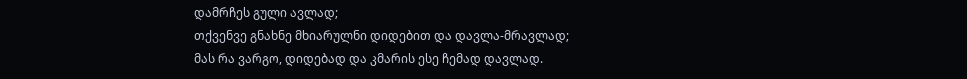დამრჩეს გული ავლად;
თქვენვე გნახნე მხიარულნი დიდებით და დავლა-მრავლად;
მას რა ვარგო, დიდებად და კმარის ესე ჩემად დავლად.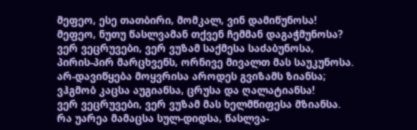მეფეო, ესე თათბირი, მომკალ, ვინ დამიწუნოსა!
მეფეო, ნუთუ წასლვამან თქვენ ჩემმან დაგაჭმუნოსა?
ვერ ვეცრუვები, ვერ ვუზამ საქმესა საძაბუნოსა,
პირის-პირ მარცხვენს, ორნივე მივალთ მას საუკუნოსა.
არ-დავიწყება მოყვრისა აროდეს გვიზამს ზიანსა;
ვჰგმობ კაცსა აუგიანსა, ცრუსა და ღალატიანსა!
ვერ ვეცრუვები, ვერ ვუზამ მას ხელმწიფესა მზიანსა.
რა უარეა მამაცსა სულ-დიდსა, წასლვა-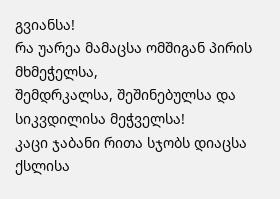გვიანსა!
რა უარეა მამაცსა ომშიგან პირის მხმეჭელსა,
შემდრკალსა, შეშინებულსა და სიკვდილისა მეჭველსა!
კაცი ჯაბანი რითა სჯობს დიაცსა ქსლისა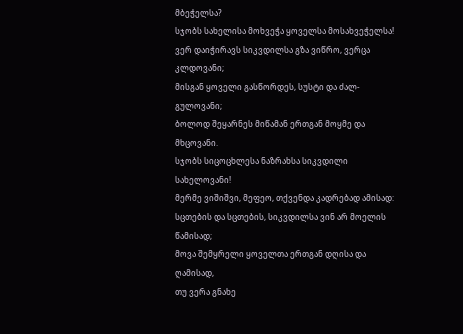მბეჭელსა?
სჯობს სახელისა მოხვეჭა ყოველსა მოსახვეჭელსა!
ვერ დაიჭირავს სიკვდილსა გზა ვიწრო, ვერცა კლდოვანი;
მისგან ყოველი გასწორდეს, სუსტი და ძალ-გულოვანი;
ბოლოდ შეყარნეს მიწამან ერთგან მოყმე და მხცოვანი.
სჯობს სიცოცხლესა ნაზრახსა სიკვდილი სახელოვანი!
მერმე ვიშიშვი, მეფეო, თქვენდა კადრებად ამისად:
სცთების და სცთების, სიკვდილსა ვინ არ მოელის წამისად;
მოვა შემყრელი ყოველთა ერთგან დღისა და ღამისად,
თუ ვერა გნახე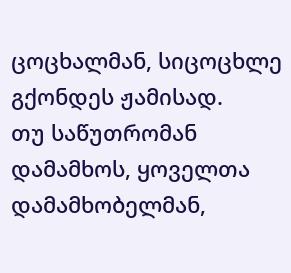ცოცხალმან, სიცოცხლე გქონდეს ჟამისად.
თუ საწუთრომან დამამხოს, ყოველთა დამამხობელმან,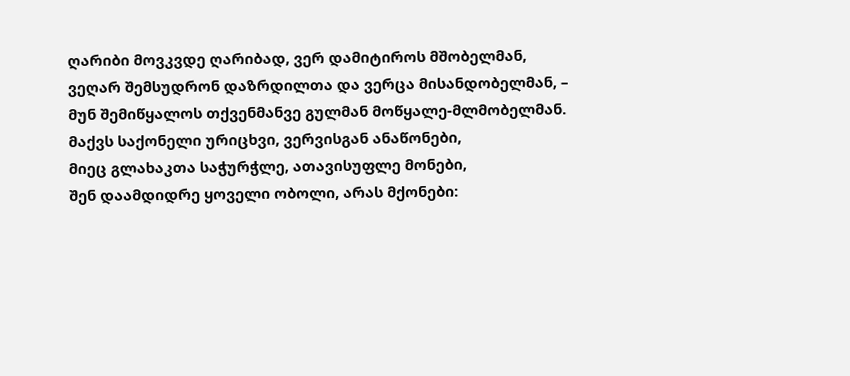ღარიბი მოვკვდე ღარიბად, ვერ დამიტიროს მშობელმან,
ვეღარ შემსუდრონ დაზრდილთა და ვერცა მისანდობელმან, –
მუნ შემიწყალოს თქვენმანვე გულმან მოწყალე-მლმობელმან.
მაქვს საქონელი ურიცხვი, ვერვისგან ანაწონები,
მიეც გლახაკთა საჭურჭლე, ათავისუფლე მონები,
შენ დაამდიდრე ყოველი ობოლი, არას მქონები: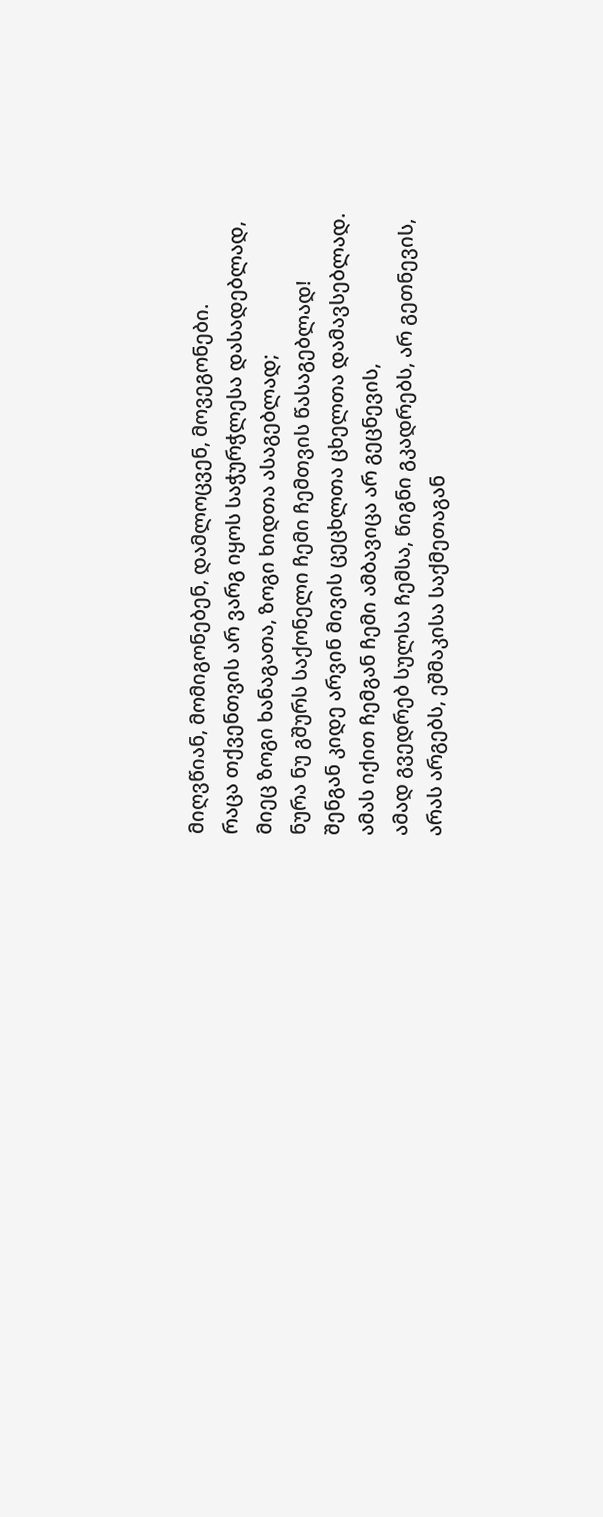მიღვწიან, მომიგონებენ, დამლოცვენ, მოვეგონები.
რაცა თქვენთვის არ ვარგ იყოს საჭურჭლესა დასადებლად,
მიეც ზოგი ხანაგათა, ზოგი ხიდთა ასაგებლად;
ნურა ნუ გშურს საქონელი ჩემი ჩემთვის წასაგებლად!
შენგან კიდე არვინ მივის ცეცხლთა ცხელთა დამავსებლად.
ამას იქით ჩემგან ჩემი ამბავიცა არ გეცნევის,
ამად გვედრებ სულსა ჩემსა, წიგნი გკადრებს, არ გეთნევის,
არას არგებს, ეშმაკისა საქმეთაგან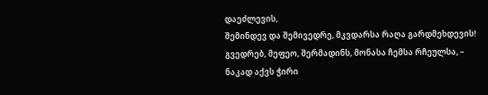დაეძლევის,
შემინდევ და შემივედრე, მკვდარსა რაღა გარდმეხდევის!
გვედრებ, მეფეო, შერმადინს, მონასა ჩემსა რჩეულსა, –
ნაკად აქვს ჭირი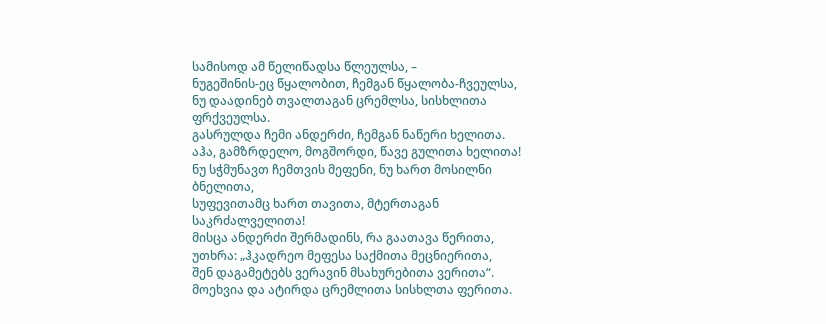სამისოდ ამ წელიწადსა წლეულსა, –
ნუგეშინის-ეც წყალობით, ჩემგან წყალობა-ჩვეულსა,
ნუ დაადინებ თვალთაგან ცრემლსა, სისხლითა ფრქვეულსა.
გასრულდა ჩემი ანდერძი, ჩემგან ნაწერი ხელითა.
აჰა, გამზრდელო, მოგშორდი, წავე გულითა ხელითა!
ნუ სჭმუნავთ ჩემთვის მეფენი, ნუ ხართ მოსილნი ბნელითა,
სუფევითამც ხართ თავითა, მტერთაგან საკრძალველითა!
მისცა ანდერძი შერმადინს, რა გაათავა წერითა,
უთხრა: „ჰკადრეო მეფესა საქმითა მეცნიერითა,
შენ დაგამეტებს ვერავინ მსახურებითა ვერითა“.
მოეხვია და ატირდა ცრემლითა სისხლთა ფერითა.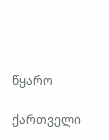წყარო

ქართველი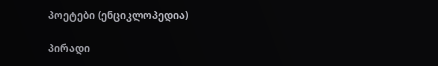პოეტები (ენციკლოპედია)

პირადი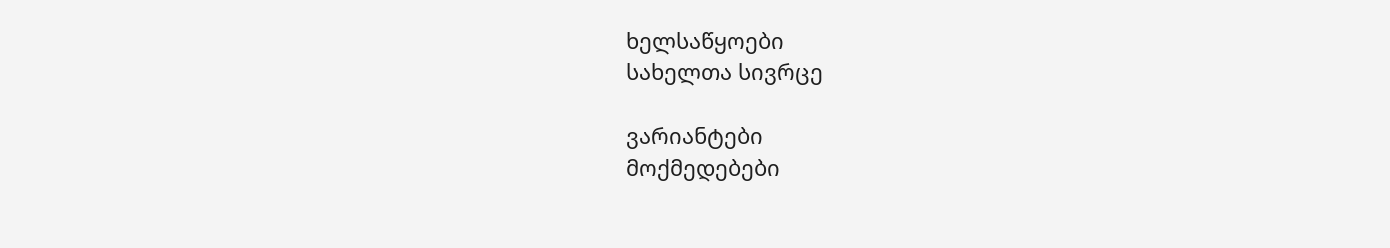ხელსაწყოები
სახელთა სივრცე

ვარიანტები
მოქმედებები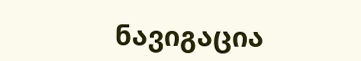ნავიგაცია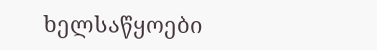ხელსაწყოები